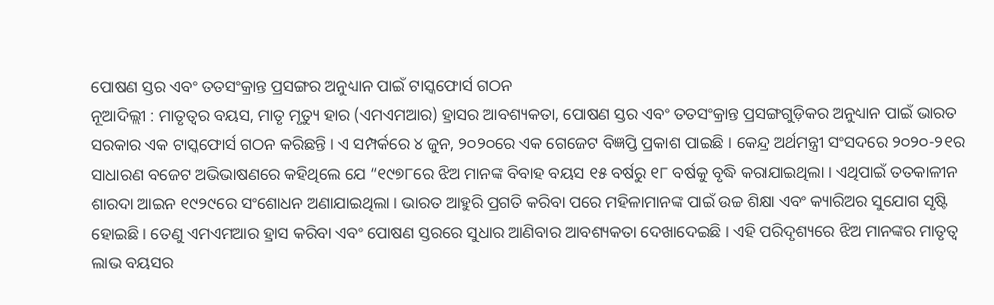ପୋଷଣ ସ୍ତର ଏବଂ ତତସଂକ୍ରାନ୍ତ ପ୍ରସଙ୍ଗର ଅନୁଧ୍ୟାନ ପାଇଁ ଟାସ୍କଫୋର୍ସ ଗଠନ
ନୂଆଦିଲ୍ଲୀ : ମାତୃତ୍ୱର ବୟସ, ମାତୃ ମୃତ୍ୟୁ ହାର (ଏମଏମଆର) ହ୍ରାସର ଆବଶ୍ୟକତା, ପୋଷଣ ସ୍ତର ଏବଂ ତତସଂକ୍ରାନ୍ତ ପ୍ରସଙ୍ଗଗୁଡ଼ିକର ଅନୁଧ୍ୟାନ ପାଇଁ ଭାରତ ସରକାର ଏକ ଟାସ୍କଫୋର୍ସ ଗଠନ କରିଛନ୍ତି । ଏ ସମ୍ପର୍କରେ ୪ ଜୁନ, ୨୦୨୦ରେ ଏକ ଗେଜେଟ ବିଜ୍ଞପ୍ତି ପ୍ରକାଶ ପାଇଛି । କେନ୍ଦ୍ର ଅର୍ଥମନ୍ତ୍ରୀ ସଂସଦରେ ୨୦୨୦-୨୧ର ସାଧାରଣ ବଜେଟ ଅଭିଭାଷଣରେ କହିଥିଲେ ଯେ “୧୯୭୮ରେ ଝିଅ ମାନଙ୍କ ବିବାହ ବୟସ ୧୫ ବର୍ଷରୁ ୧୮ ବର୍ଷକୁ ବୃଦ୍ଧି କରାଯାଇଥିଲା । ଏଥିପାଇଁ ତତକାଳୀନ ଶାରଦା ଆଇନ ୧୯୨୯ରେ ସଂଶୋଧନ ଅଣାଯାଇଥିଲା । ଭାରତ ଆହୁରି ପ୍ରଗତି କରିବା ପରେ ମହିଳାମାନଙ୍କ ପାଇଁ ଉଚ୍ଚ ଶିକ୍ଷା ଏବଂ କ୍ୟାରିଅର ସୁଯୋଗ ସୃଷ୍ଟି ହୋଇଛି । ତେଣୁ ଏମଏମଆର ହ୍ରାସ କରିବା ଏବଂ ପୋଷଣ ସ୍ତରରେ ସୁଧାର ଆଣିବାର ଆବଶ୍ୟକତା ଦେଖାଦେଇଛି । ଏହି ପରିଦୃଶ୍ୟରେ ଝିଅ ମାନଙ୍କର ମାତୃତ୍ୱ ଲାଭ ବୟସର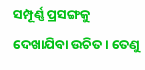ସମ୍ପୂର୍ଣ୍ଣ ପ୍ରସଙ୍ଗକୁ ଦେଖାଯିବା ଉଚିତ । ତେଣୁ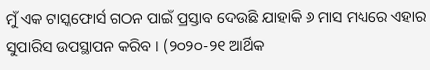ମୁଁ ଏକ ଟାସ୍କଫୋର୍ସ ଗଠନ ପାଇଁ ପ୍ରସ୍ତାବ ଦେଉଛି ଯାହାକି ୬ ମାସ ମଧ୍ୟରେ ଏହାର ସୁପାରିସ ଉପସ୍ଥାପନ କରିବ । (୨୦୨୦-୨୧ ଆର୍ଥିକ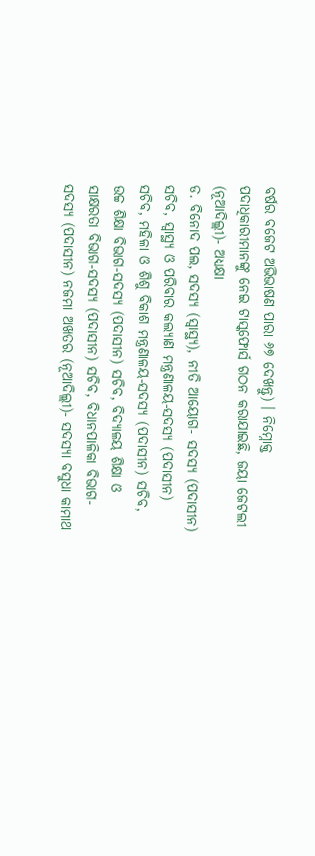ବର୍ଷର ବଜେଟ ଅଭିଭାଷଣ ପାରା ୬୭ ଦେଖନ୍ତୁ) । ନିମ୍ନୋକ୍ତ ପଦାଧିକାରୀମାନଙ୍କୁ ନେଇ ଟାସ୍କଫୋର୍ସ ଗଠନ କରାଯାଇଛି, ଜୟା ଜେଟଲୀ (ନୂଆଦିଲ୍ଲୀ)- ଅଧ୍ୟକ୍ଷା
ଡ. ବିନୋଦ ପଲ, ସଦସ୍ୟ (ସ୍ୱାସ୍ଥ୍ୟ), ନୀତି ଆୟୋଗ- ସଦସ୍ୟ (ପଦାସୀନ) ସଚିବ, ସ୍ୱାସ୍ଥ୍ୟ ଓ ପରିବାର କଲ୍ୟାଣ ମନ୍ତ୍ରଣାଳୟ-ସଦସ୍ୟ (ପଦାସୀନ) ସଚିବ, ମହିଳା ଓ ଶିଶୁ ବିକାଶ ମନ୍ତ୍ରଣାଳୟ-ସଦସ୍ୟ (ପଦାସୀନ) ସଚିବ, ଉଚ୍ଚ ଶିକ୍ଷା ବିଭାଗ-ସଦସ୍ୟ (ପଦାସୀନ) ସଚିବ, ବିଦ୍ୟାଳୟ ଶିକ୍ଷା ଓ ସାକ୍ଷରତା ବିଭାଗ-ସଦସ୍ୟ (ପଦାସୀନ) ସଚିବ, ବିଧାନପାଳିକା ବିଭାଗ-ସଦସ୍ୟ (ପଦାସୀନ) ନଜମା ଅଖତର (ନୂଆଦିଲ୍ଲୀ)- ସଦସ୍ୟା ବସୁଧା କାମାଥ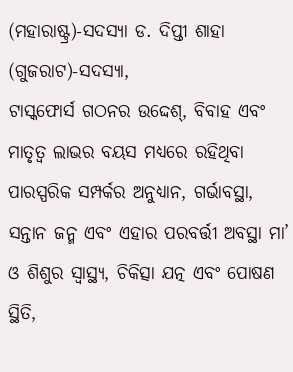(ମହାରାଷ୍ଟ୍ର)-ସଦସ୍ୟା ଡ. ଦିପ୍ତୀ ଶାହା (ଗୁଜରାଟ)-ସଦସ୍ୟା,
ଟାସ୍କଫୋର୍ସ ଗଠନର ଉଦ୍ଦେଶ୍, ବିବାହ ଏବଂ ମାତୃତ୍ୱ ଲାଭର ବୟସ ମଧ୍ୟରେ ରହିଥିବା ପାରସ୍ପରିକ ସମ୍ପର୍କର ଅନୁଧ୍ୟାନ, ଗର୍ଭାବସ୍ଥା, ସନ୍ତାନ ଜନ୍ମ ଏବଂ ଏହାର ପରବର୍ତ୍ତୀ ଅବସ୍ଥା ମା’ ଓ ଶିଶୁର ସ୍ୱାସ୍ଥ୍ୟ, ଚିକିତ୍ସା ଯତ୍ନ ଏବଂ ପୋଷଣ ସ୍ଥିତି,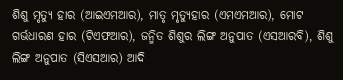ଶିଶୁ ମୃତ୍ୟୁ ହାର (ଆଇଏମଆର), ମାତୃ ମୃତ୍ୟୁହାର (ଏମଏମଆର), ମୋଟ ଗର୍ଭଧାରଣ ହାର (ଟିଏଫଆର), ଜନ୍ମିତ ଶିଶୁର ଲିଙ୍ଗ ଅନୁପାତ (ଏସଆରବି), ଶିଶୁ ଲିଙ୍ଗ ଅନୁପାତ (ସିଏସଆର) ଆଦି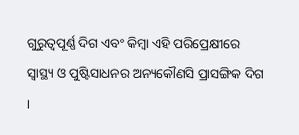ଗୁରୁତ୍ୱପୂର୍ଣ୍ଣ ଦିଗ ଏବଂ କିମ୍ବା ଏହି ପରିପ୍ରେକ୍ଷୀରେ ସ୍ୱାସ୍ଥ୍ୟ ଓ ପୁଷ୍ଟିସାଧନର ଅନ୍ୟକୌଣସି ପ୍ରାସଙ୍ଗିକ ଦିଗ ।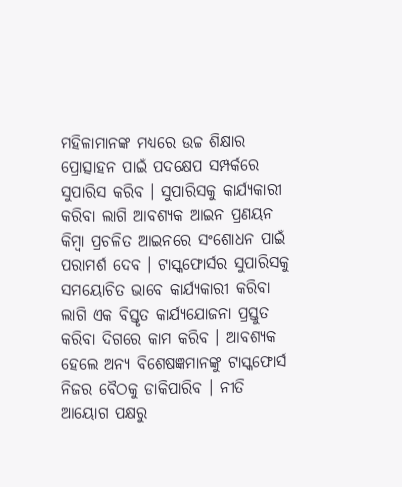ମହିଳାମାନଙ୍କ ମଧ୍ୟରେ ଉଚ୍ଚ ଶିକ୍ଷାର ପ୍ରୋତ୍ସାହନ ପାଇଁ ପଦକ୍ଷେପ ସମ୍ପର୍କରେ ସୁପାରିସ କରିବ । ସୁପାରିସକୁ କାର୍ଯ୍ୟକାରୀ କରିବା ଲାଗି ଆବଶ୍ୟକ ଆଇନ ପ୍ରଣୟନ କିମ୍ବା ପ୍ରଚଳିତ ଆଇନରେ ସଂଶୋଧନ ପାଇଁ ପରାମର୍ଶ ଦେବ । ଟାସ୍କଫୋର୍ସର ସୁପାରିସକୁ ସମୟୋଚିତ ଭାବେ କାର୍ଯ୍ୟକାରୀ କରିବା ଲାଗି ଏକ ବିସ୍ତୃତ କାର୍ଯ୍ୟଯୋଜନା ପ୍ରସ୍ତୁତ କରିବା ଦିଗରେ କାମ କରିବ । ଆବଶ୍ୟକ ହେଲେ ଅନ୍ୟ ବିଶେଷଜ୍ଞମାନଙ୍କୁ ଟାସ୍କଫୋର୍ସ ନିଜର ବୈଠକୁ ଡାକିପାରିବ । ନୀତି ଆୟୋଗ ପକ୍ଷରୁ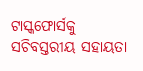ଟାସ୍କଫୋର୍ସକୁ ସଚିବସ୍ତରୀୟ ସହାୟତା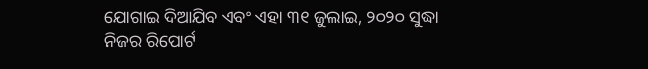ଯୋଗାଇ ଦିଆଯିବ ଏବଂ ଏହା ୩୧ ଜୁଲାଇ, ୨୦୨୦ ସୁଦ୍ଧା ନିଜର ରିପୋର୍ଟ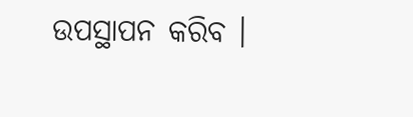ଉପସ୍ଥାପନ କରିବ ।